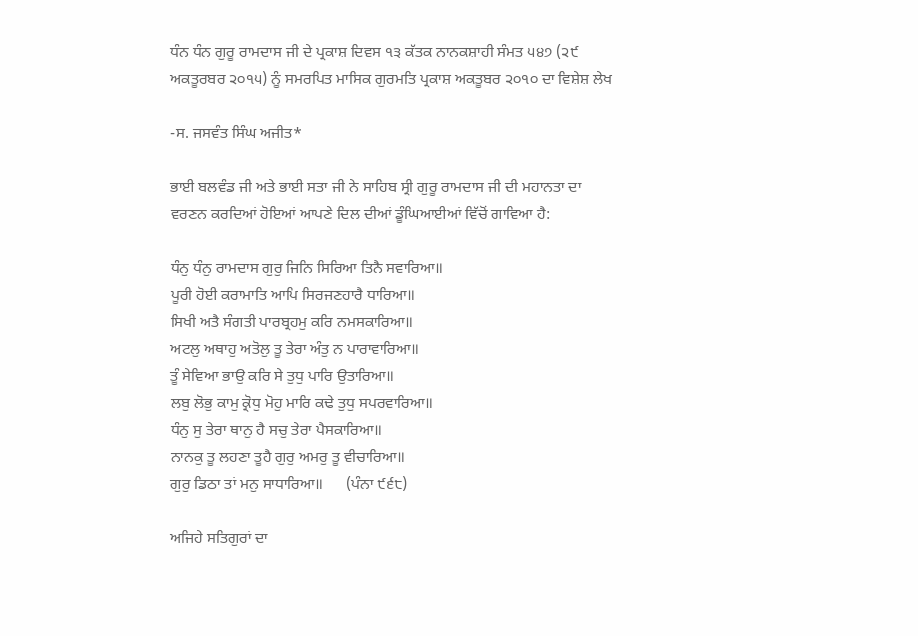ਧੰਨ ਧੰਨ ਗੁਰੂ ਰਾਮਦਾਸ ਜੀ ਦੇ ਪ੍ਰਕਾਸ਼ ਦਿਵਸ ੧੩ ਕੱਤਕ ਨਾਨਕਸ਼ਾਹੀ ਸੰਮਤ ੫੪੭ (੨੯ ਅਕਤੂਰਬਰ ੨੦੧੫) ਨੂੰ ਸਮਰਪਿਤ ਮਾਸਿਕ ਗੁਰਮਤਿ ਪ੍ਰਕਾਸ਼ ਅਕਤੂਬਰ ੨੦੧੦ ਦਾ ਵਿਸ਼ੇਸ਼ ਲੇਖ

-ਸ. ਜਸਵੰਤ ਸਿੰਘ ਅਜੀਤ*

ਭਾਈ ਬਲਵੰਡ ਜੀ ਅਤੇ ਭਾਈ ਸਤਾ ਜੀ ਨੇ ਸਾਹਿਬ ਸ੍ਰੀ ਗੁਰੂ ਰਾਮਦਾਸ ਜੀ ਦੀ ਮਹਾਨਤਾ ਦਾ ਵਰਣਨ ਕਰਦਿਆਂ ਹੋਇਆਂ ਆਪਣੇ ਦਿਲ ਦੀਆਂ ਡੂੰਘਿਆਈਆਂ ਵਿੱਚੋਂ ਗਾਵਿਆ ਹੈ:

ਧੰਨੁ ਧੰਨੁ ਰਾਮਦਾਸ ਗੁਰੁ ਜਿਨਿ ਸਿਰਿਆ ਤਿਨੈ ਸਵਾਰਿਆ॥
ਪੂਰੀ ਹੋਈ ਕਰਾਮਾਤਿ ਆਪਿ ਸਿਰਜਣਹਾਰੈ ਧਾਰਿਆ॥
ਸਿਖੀ ਅਤੈ ਸੰਗਤੀ ਪਾਰਬ੍ਰਹਮੁ ਕਰਿ ਨਮਸਕਾਰਿਆ॥
ਅਟਲੁ ਅਥਾਹੁ ਅਤੋਲੁ ਤੂ ਤੇਰਾ ਅੰਤੁ ਨ ਪਾਰਾਵਾਰਿਆ॥
ਤੂੰ ਸੇਵਿਆ ਭਾਉ ਕਰਿ ਸੇ ਤੁਧੁ ਪਾਰਿ ਉਤਾਰਿਆ॥
ਲਬੁ ਲੋਭੁ ਕਾਮੁ ਕ੍ਰੋਧੁ ਮੋਹੁ ਮਾਰਿ ਕਢੇ ਤੁਧੁ ਸਪਰਵਾਰਿਆ॥
ਧੰਨੁ ਸੁ ਤੇਰਾ ਥਾਨੁ ਹੈ ਸਚੁ ਤੇਰਾ ਪੈਸਕਾਰਿਆ॥
ਨਾਨਕੁ ਤੂ ਲਹਣਾ ਤੂਹੈ ਗੁਰੁ ਅਮਰੁ ਤੂ ਵੀਚਾਰਿਆ॥
ਗੁਰੁ ਡਿਠਾ ਤਾਂ ਮਨੁ ਸਾਧਾਰਿਆ॥      (ਪੰਨਾ ੯੬੮)

ਅਜਿਹੇ ਸਤਿਗੁਰਾਂ ਦਾ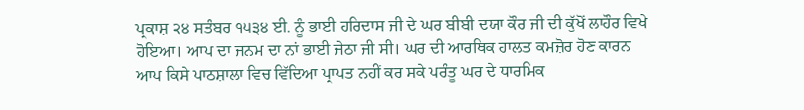ਪ੍ਰਕਾਸ਼ ੨੪ ਸਤੰਬਰ ੧੫੩੪ ਈ. ਨੂੰ ਭਾਈ ਹਰਿਦਾਸ ਜੀ ਦੇ ਘਰ ਬੀਬੀ ਦਯਾ ਕੌਰ ਜੀ ਦੀ ਕੁੱਖੋਂ ਲਾਹੌਰ ਵਿਖੇ ਹੋਇਆ। ਆਪ ਦਾ ਜਨਮ ਦਾ ਨਾਂ ਭਾਈ ਜੇਠਾ ਜੀ ਸੀ। ਘਰ ਦੀ ਆਰਥਿਕ ਹਾਲਤ ਕਮਜ਼ੋਰ ਹੋਣ ਕਾਰਨ ਆਪ ਕਿਸੇ ਪਾਠਸ਼ਾਲਾ ਵਿਚ ਵਿੱਦਿਆ ਪ੍ਰਾਪਤ ਨਹੀਂ ਕਰ ਸਕੇ ਪਰੰਤੂ ਘਰ ਦੇ ਧਾਰਮਿਕ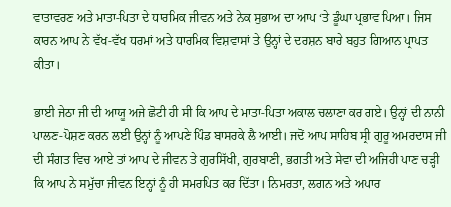ਵਾਤਾਵਰਣ ਅਤੇ ਮਾਤਾ-ਪਿਤਾ ਦੇ ਧਾਰਮਿਕ ਜੀਵਨ ਅਤੇ ਨੇਕ ਸੁਭਾਅ ਦਾ ਆਪ ‘ਤੇ ਡੂੰਘਾ ਪ੍ਰਭਾਵ ਪਿਆ। ਜਿਸ ਕਾਰਨ ਆਪ ਨੇ ਵੱਖ-ਵੱਖ ਧਰਮਾਂ ਅਤੇ ਧਾਰਮਿਕ ਵਿਸ਼ਵਾਸਾਂ ਤੇ ਉਨ੍ਹਾਂ ਦੇ ਦਰਸ਼ਨ ਬਾਰੇ ਬਹੁਤ ਗਿਆਨ ਪ੍ਰਾਪਤ ਕੀਤਾ।

ਭਾਈ ਜੇਠਾ ਜੀ ਦੀ ਆਯੂ ਅਜੇ ਛੋਟੀ ਹੀ ਸੀ ਕਿ ਆਪ ਦੇ ਮਾਤਾ-ਪਿਤਾ ਅਕਾਲ ਚਲਾਣਾ ਕਰ ਗਏ। ਉਨ੍ਹਾਂ ਦੀ ਨਾਨੀ ਪਾਲਣ-ਪੋਸ਼ਣ ਕਰਨ ਲਈ ਉਨ੍ਹਾਂ ਨੂੰ ਆਪਣੇ ਪਿੰਡ ਬਾਸਰਕੇ ਲੈ ਆਈ। ਜਦੋਂ ਆਪ ਸਾਹਿਬ ਸ੍ਰੀ ਗੁਰੂ ਅਮਰਦਾਸ ਜੀ ਦੀ ਸੰਗਤ ਵਿਚ ਆਏ ਤਾਂ ਆਪ ਦੇ ਜੀਵਨ ਤੇ ਗੁਰਸਿੱਖੀ, ਗੁਰਬਾਣੀ, ਭਗਤੀ ਅਤੇ ਸੇਵਾ ਦੀ ਅਜਿਹੀ ਪਾਣ ਚੜ੍ਹੀ ਕਿ ਆਪ ਨੇ ਸਮੁੱਚਾ ਜੀਵਨ ਇਨ੍ਹਾਂ ਨੂੰ ਹੀ ਸਮਰਪਿਤ ਕਰ ਦਿੱਤਾ। ਨਿਮਰਤਾ, ਲਗਨ ਅਤੇ ਅਪਾਰ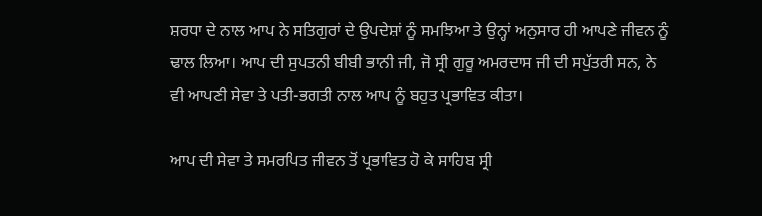ਸ਼ਰਧਾ ਦੇ ਨਾਲ ਆਪ ਨੇ ਸਤਿਗੁਰਾਂ ਦੇ ਉਪਦੇਸ਼ਾਂ ਨੂੰ ਸਮਝਿਆ ਤੇ ਉਨ੍ਹਾਂ ਅਨੁਸਾਰ ਹੀ ਆਪਣੇ ਜੀਵਨ ਨੂੰ ਢਾਲ ਲਿਆ। ਆਪ ਦੀ ਸੁਪਤਨੀ ਬੀਬੀ ਭਾਨੀ ਜੀ, ਜੋ ਸ੍ਰੀ ਗੁਰੂ ਅਮਰਦਾਸ ਜੀ ਦੀ ਸਪੁੱਤਰੀ ਸਨ, ਨੇ ਵੀ ਆਪਣੀ ਸੇਵਾ ਤੇ ਪਤੀ-ਭਗਤੀ ਨਾਲ ਆਪ ਨੂੰ ਬਹੁਤ ਪ੍ਰਭਾਵਿਤ ਕੀਤਾ।

ਆਪ ਦੀ ਸੇਵਾ ਤੇ ਸਮਰਪਿਤ ਜੀਵਨ ਤੋਂ ਪ੍ਰਭਾਵਿਤ ਹੋ ਕੇ ਸਾਹਿਬ ਸ੍ਰੀ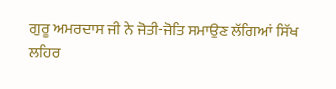ਗੁਰੂ ਅਮਰਦਾਸ ਜੀ ਨੇ ਜੋਤੀ-ਜੋਤਿ ਸਮਾਉਣ ਲੱਗਿਆਂ ਸਿੱਖ ਲਹਿਰ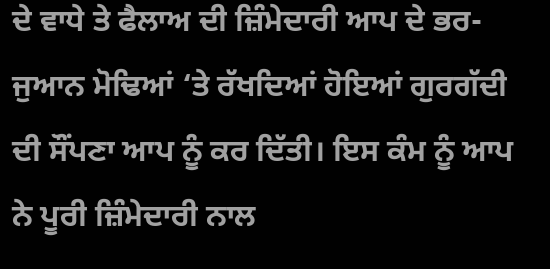ਦੇ ਵਾਧੇ ਤੇ ਫੈਲਾਅ ਦੀ ਜ਼ਿੰਮੇਦਾਰੀ ਆਪ ਦੇ ਭਰ-ਜੁਆਨ ਮੋਢਿਆਂ ‘ਤੇ ਰੱਖਦਿਆਂ ਹੋਇਆਂ ਗੁਰਗੱਦੀ ਦੀ ਸੌਂਪਣਾ ਆਪ ਨੂੰ ਕਰ ਦਿੱਤੀ। ਇਸ ਕੰਮ ਨੂੰ ਆਪ ਨੇ ਪੂਰੀ ਜ਼ਿੰਮੇਦਾਰੀ ਨਾਲ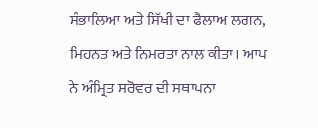ਸੰਭਾਲਿਆ ਅਤੇ ਸਿੱਖੀ ਦਾ ਫੈਲਾਅ ਲਗਨ, ਮਿਹਨਤ ਅਤੇ ਨਿਮਰਤਾ ਨਾਲ ਕੀਤਾ। ਆਪ ਨੇ ਅੰਮ੍ਰਿਤ ਸਰੋਵਰ ਦੀ ਸਥਾਪਨਾ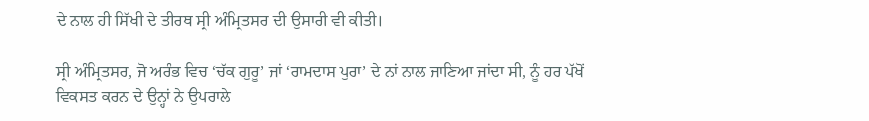ਦੇ ਨਾਲ ਹੀ ਸਿੱਖੀ ਦੇ ਤੀਰਥ ਸ੍ਰੀ ਅੰਮ੍ਰਿਤਸਰ ਦੀ ਉਸਾਰੀ ਵੀ ਕੀਤੀ।

ਸ੍ਰੀ ਅੰਮ੍ਰਿਤਸਰ, ਜੋ ਅਰੰਭ ਵਿਚ ‘ਚੱਕ ਗੁਰੂ’ ਜਾਂ ‘ਰਾਮਦਾਸ ਪੁਰਾ’ ਦੇ ਨਾਂ ਨਾਲ ਜਾਣਿਆ ਜਾਂਦਾ ਸੀ, ਨੂੰ ਹਰ ਪੱਖੋਂ ਵਿਕਸਤ ਕਰਨ ਦੇ ਉਨ੍ਹਾਂ ਨੇ ਉਪਰਾਲੇ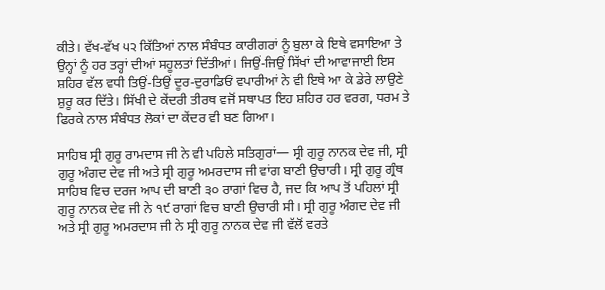ਕੀਤੇ। ਵੱਖ-ਵੱਖ ੫੨ ਕਿੱਤਿਆਂ ਨਾਲ ਸੰਬੰਧਤ ਕਾਰੀਗਰਾਂ ਨੂੰ ਬੁਲਾ ਕੇ ਇਥੇ ਵਸਾਇਆ ਤੇ ਉਨ੍ਹਾਂ ਨੂੰ ਹਰ ਤਰ੍ਹਾਂ ਦੀਆਂ ਸਹੂਲਤਾਂ ਦਿੱਤੀਆਂ। ਜਿਉਂ-ਜਿਉਂ ਸਿੱਖਾਂ ਦੀ ਆਵਾਜਾਈ ਇਸ ਸ਼ਹਿਰ ਵੱਲ ਵਧੀ ਤਿਉਂ-ਤਿਉਂ ਦੂਰ-ਦੁਰਾਡਿਓਂ ਵਪਾਰੀਆਂ ਨੇ ਵੀ ਇਥੇ ਆ ਕੇ ਡੇਰੇ ਲਾਉਣੇ ਸ਼ੁਰੂ ਕਰ ਦਿੱਤੇ। ਸਿੱਖੀ ਦੇ ਕੇਂਦਰੀ ਤੀਰਥ ਵਜੋਂ ਸਥਾਪਤ ਇਹ ਸ਼ਹਿਰ ਹਰ ਵਰਗ, ਧਰਮ ਤੇ ਫਿਰਕੇ ਨਾਲ ਸੰਬੰਧਤ ਲੋਕਾਂ ਦਾ ਕੇਂਦਰ ਵੀ ਬਣ ਗਿਆ।

ਸਾਹਿਬ ਸ੍ਰੀ ਗੁਰੂ ਰਾਮਦਾਸ ਜੀ ਨੇ ਵੀ ਪਹਿਲੇ ਸਤਿਗੁਰਾਂ— ਸ੍ਰੀ ਗੁਰੂ ਨਾਨਕ ਦੇਵ ਜੀ, ਸ੍ਰੀ ਗੁਰੂ ਅੰਗਦ ਦੇਵ ਜੀ ਅਤੇ ਸ੍ਰੀ ਗੁਰੂ ਅਮਰਦਾਸ ਜੀ ਵਾਂਗ ਬਾਣੀ ਉਚਾਰੀ। ਸ੍ਰੀ ਗੁਰੂ ਗ੍ਰੰਥ ਸਾਹਿਬ ਵਿਚ ਦਰਜ ਆਪ ਦੀ ਬਾਣੀ ੩੦ ਰਾਗਾਂ ਵਿਚ ਹੈ, ਜਦ ਕਿ ਆਪ ਤੋਂ ਪਹਿਲਾਂ ਸ੍ਰੀ ਗੁਰੂ ਨਾਨਕ ਦੇਵ ਜੀ ਨੇ ੧੯ ਰਾਗਾਂ ਵਿਚ ਬਾਣੀ ਉਚਾਰੀ ਸੀ। ਸ੍ਰੀ ਗੁਰੂ ਅੰਗਦ ਦੇਵ ਜੀ ਅਤੇ ਸ੍ਰੀ ਗੁਰੂ ਅਮਰਦਾਸ ਜੀ ਨੇ ਸ੍ਰੀ ਗੁਰੂ ਨਾਨਕ ਦੇਵ ਜੀ ਵੱਲੋਂ ਵਰਤੇ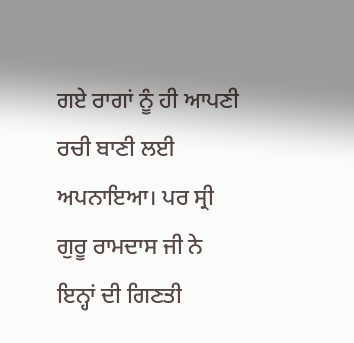ਗਏ ਰਾਗਾਂ ਨੂੰ ਹੀ ਆਪਣੀ ਰਚੀ ਬਾਣੀ ਲਈ ਅਪਨਾਇਆ। ਪਰ ਸ੍ਰੀ ਗੁਰੂ ਰਾਮਦਾਸ ਜੀ ਨੇ ਇਨ੍ਹਾਂ ਦੀ ਗਿਣਤੀ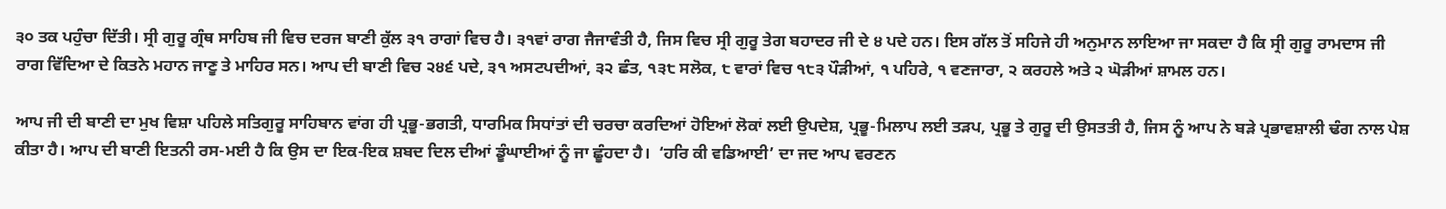੩੦ ਤਕ ਪਹੁੰਚਾ ਦਿੱਤੀ। ਸ੍ਰੀ ਗੁਰੂ ਗ੍ਰੰਥ ਸਾਹਿਬ ਜੀ ਵਿਚ ਦਰਜ ਬਾਣੀ ਕੁੱਲ ੩੧ ਰਾਗਾਂ ਵਿਚ ਹੈ। ੩੧ਵਾਂ ਰਾਗ ਜੈਜਾਵੰਤੀ ਹੈ, ਜਿਸ ਵਿਚ ਸ੍ਰੀ ਗੁਰੂ ਤੇਗ ਬਹਾਦਰ ਜੀ ਦੇ ੪ ਪਦੇ ਹਨ। ਇਸ ਗੱਲ ਤੋਂ ਸਹਿਜੇ ਹੀ ਅਨੁਮਾਨ ਲਾਇਆ ਜਾ ਸਕਦਾ ਹੈ ਕਿ ਸ੍ਰੀ ਗੁਰੂ ਰਾਮਦਾਸ ਜੀ ਰਾਗ ਵਿੱਦਿਆ ਦੇ ਕਿਤਨੇ ਮਹਾਨ ਜਾਣੂ ਤੇ ਮਾਹਿਰ ਸਨ। ਆਪ ਦੀ ਬਾਣੀ ਵਿਚ ੨੪੬ ਪਦੇ, ੩੧ ਅਸਟਪਦੀਆਂ, ੩੨ ਛੰਤ, ੧੩੮ ਸਲੋਕ, ੮ ਵਾਰਾਂ ਵਿਚ ੧੮੩ ਪੌੜੀਆਂ, ੧ ਪਹਿਰੇ, ੧ ਵਣਜਾਰਾ, ੨ ਕਰਹਲੇ ਅਤੇ ੨ ਘੋੜੀਆਂ ਸ਼ਾਮਲ ਹਨ।

ਆਪ ਜੀ ਦੀ ਬਾਣੀ ਦਾ ਮੁਖ ਵਿਸ਼ਾ ਪਹਿਲੇ ਸਤਿਗੁਰੂ ਸਾਹਿਬਾਨ ਵਾਂਗ ਹੀ ਪ੍ਰਭੂ-ਭਗਤੀ, ਧਾਰਮਿਕ ਸਿਧਾਂਤਾਂ ਦੀ ਚਰਚਾ ਕਰਦਿਆਂ ਹੋਇਆਂ ਲੋਕਾਂ ਲਈ ਉਪਦੇਸ਼, ਪ੍ਰਭੂ-ਮਿਲਾਪ ਲਈ ਤੜਪ, ਪ੍ਰਭੂ ਤੇ ਗੁਰੂ ਦੀ ਉਸਤਤੀ ਹੈ, ਜਿਸ ਨੂੰ ਆਪ ਨੇ ਬੜੇ ਪ੍ਰਭਾਵਸ਼ਾਲੀ ਢੰਗ ਨਾਲ ਪੇਸ਼ ਕੀਤਾ ਹੈ। ਆਪ ਦੀ ਬਾਣੀ ਇਤਨੀ ਰਸ-ਮਈ ਹੈ ਕਿ ਉਸ ਦਾ ਇਕ-ਇਕ ਸ਼ਬਦ ਦਿਲ ਦੀਆਂ ਡੂੰਘਾਈਆਂ ਨੂੰ ਜਾ ਛੂੰਹਦਾ ਹੈ।  ‘ਹਰਿ ਕੀ ਵਡਿਆਈ’ ਦਾ ਜਦ ਆਪ ਵਰਣਨ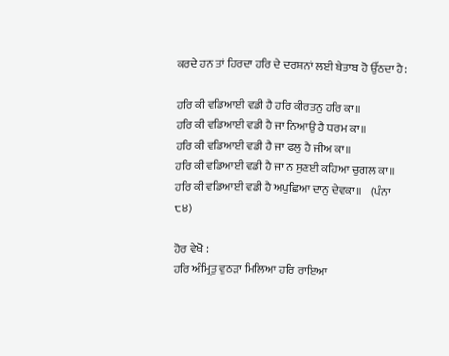ਕਰਦੇ ਹਨ ਤਾਂ ਹਿਰਦਾ ਹਰਿ ਦੇ ਦਰਸ਼ਨਾਂ ਲਈ ਬੇਤਾਬ ਹੋ ਉੱਠਦਾ ਹੈ:

ਹਰਿ ਕੀ ਵਡਿਆਈ ਵਡੀ ਹੈ ਹਰਿ ਕੀਰਤਨੁ ਹਰਿ ਕਾ॥
ਹਰਿ ਕੀ ਵਡਿਆਈ ਵਡੀ ਹੈ ਜਾ ਨਿਆਉ ਹੈ ਧਰਮ ਕਾ॥
ਹਰਿ ਕੀ ਵਡਿਆਈ ਵਡੀ ਹੈ ਜਾ ਫਲੁ ਹੈ ਜੀਅ ਕਾ॥
ਹਰਿ ਕੀ ਵਡਿਆਈ ਵਡੀ ਹੈ ਜਾ ਨ ਸੁਣਈ ਕਹਿਆ ਚੁਗਲ ਕਾ॥
ਹਰਿ ਕੀ ਵਡਿਆਈ ਵਡੀ ਹੈ ਅਪੁਛਿਆ ਦਾਨੁ ਦੇਵਕਾ॥    (ਪੰਨਾ ੮੪)

ਹੋਰ ਵੇਖੋ :
ਹਰਿ ਅੰਮ੍ਰਿਤੁ ਵੁਠੜਾ ਮਿਲਿਆ ਹਰਿ ਰਾਇਆ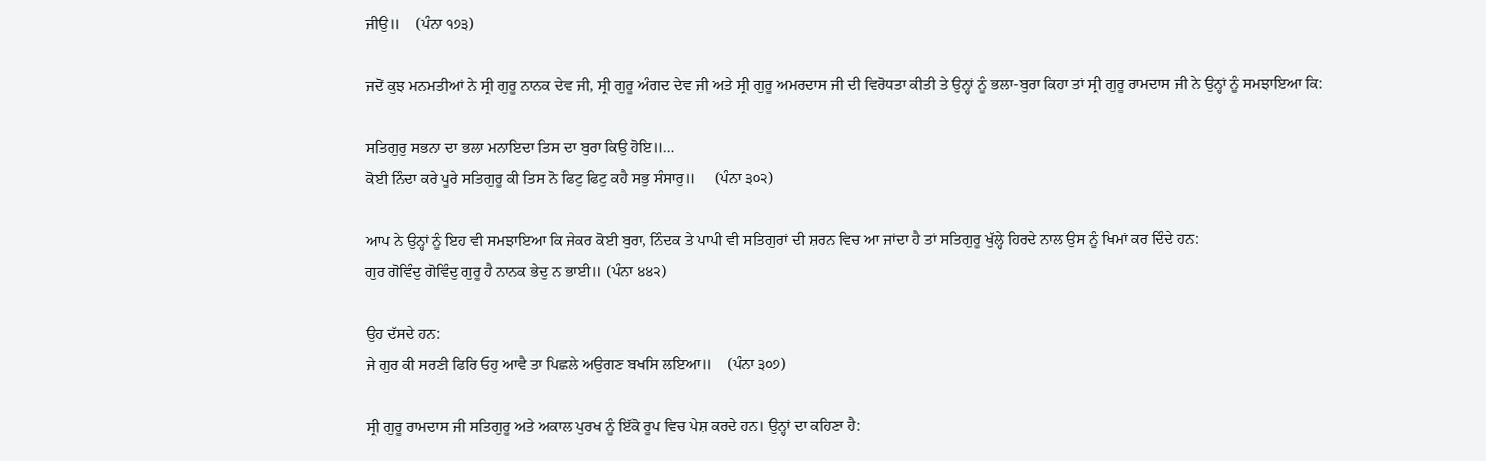ਜੀਉ॥    (ਪੰਨਾ ੧੭੩)

ਜਦੋਂ ਕੁਝ ਮਨਮਤੀਆਂ ਨੇ ਸ੍ਰੀ ਗੁਰੂ ਨਾਨਕ ਦੇਵ ਜੀ, ਸ੍ਰੀ ਗੁਰੂ ਅੰਗਦ ਦੇਵ ਜੀ ਅਤੇ ਸ੍ਰੀ ਗੁਰੂ ਅਮਰਦਾਸ ਜੀ ਦੀ ਵਿਰੋਧਤਾ ਕੀਤੀ ਤੇ ਉਨ੍ਹਾਂ ਨੂੰ ਭਲਾ-ਬੁਰਾ ਕਿਹਾ ਤਾਂ ਸ੍ਰੀ ਗੁਰੂ ਰਾਮਦਾਸ ਜੀ ਨੇ ਉਨ੍ਹਾਂ ਨੂੰ ਸਮਝਾਇਆ ਕਿ:

ਸਤਿਗੁਰੁ ਸਭਨਾ ਦਾ ਭਲਾ ਮਨਾਇਦਾ ਤਿਸ ਦਾ ਬੁਰਾ ਕਿਉ ਹੋਇ॥…
ਕੋਈ ਨਿੰਦਾ ਕਰੇ ਪੂਰੇ ਸਤਿਗੁਰੂ ਕੀ ਤਿਸ ਨੋ ਫਿਟੁ ਫਿਟੁ ਕਹੈ ਸਭੁ ਸੰਸਾਰੁ॥     (ਪੰਨਾ ੩੦੨)

ਆਪ ਨੇ ਉਨ੍ਹਾਂ ਨੂੰ ਇਹ ਵੀ ਸਮਝਾਇਆ ਕਿ ਜੇਕਰ ਕੋਈ ਬੁਰਾ, ਨਿੰਦਕ ਤੇ ਪਾਪੀ ਵੀ ਸਤਿਗੁਰਾਂ ਦੀ ਸ਼ਰਨ ਵਿਚ ਆ ਜਾਂਦਾ ਹੈ ਤਾਂ ਸਤਿਗੁਰੂ ਖੁੱਲ੍ਹੇ ਹਿਰਦੇ ਨਾਲ ਉਸ ਨੂੰ ਖਿਮਾਂ ਕਰ ਦਿੰਦੇ ਹਨ:
ਗੁਰ ਗੋਵਿੰਦੁ ਗੋਵਿੰਦੁ ਗੁਰੂ ਹੈ ਨਾਨਕ ਭੇਦੁ ਨ ਭਾਈ॥ (ਪੰਨਾ ੪੪੨)

ਉਹ ਦੱਸਦੇ ਹਨ:
ਜੇ ਗੁਰ ਕੀ ਸਰਣੀ ਫਿਰਿ ਓਹੁ ਆਵੈ ਤਾ ਪਿਛਲੇ ਅਉਗਣ ਬਖਸਿ ਲਇਆ॥    (ਪੰਨਾ ੩੦੭)

ਸ੍ਰੀ ਗੁਰੂ ਰਾਮਦਾਸ ਜੀ ਸਤਿਗੁਰੂ ਅਤੇ ਅਕਾਲ ਪੁਰਖ ਨੂੰ ਇੱਕੋ ਰੂਪ ਵਿਚ ਪੇਸ਼ ਕਰਦੇ ਹਨ। ਉਨ੍ਹਾਂ ਦਾ ਕਹਿਣਾ ਹੈ: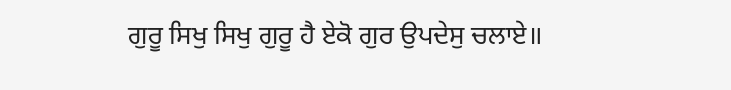ਗੁਰੂ ਸਿਖੁ ਸਿਖੁ ਗੁਰੂ ਹੈ ਏਕੋ ਗੁਰ ਉਪਦੇਸੁ ਚਲਾਏ॥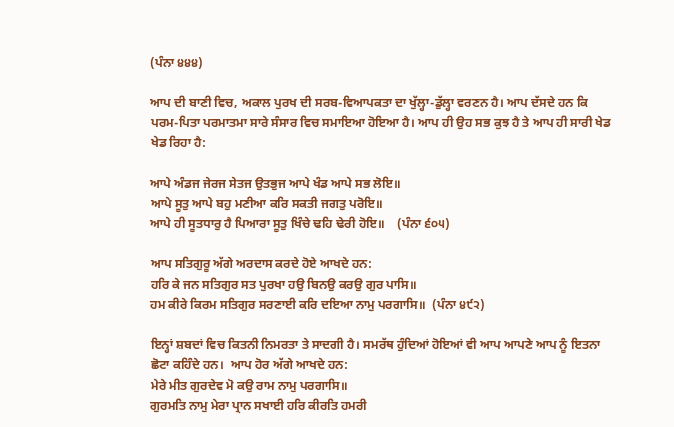(ਪੰਨਾ ੪੪੪)

ਆਪ ਦੀ ਬਾਣੀ ਵਿਚ, ਅਕਾਲ ਪੁਰਖ ਦੀ ਸਰਬ-ਵਿਆਪਕਤਾ ਦਾ ਖੁੱਲ੍ਹਾ-ਡੁੱਲ੍ਹਾ ਵਰਣਨ ਹੈ। ਆਪ ਦੱਸਦੇ ਹਨ ਕਿ ਪਰਮ-ਪਿਤਾ ਪਰਮਾਤਮਾ ਸਾਰੇ ਸੰਸਾਰ ਵਿਚ ਸਮਾਇਆ ਹੋਇਆ ਹੈ। ਆਪ ਹੀ ਉਹ ਸਭ ਕੁਝ ਹੈ ਤੇ ਆਪ ਹੀ ਸਾਰੀ ਖੇਡ ਖੇਡ ਰਿਹਾ ਹੈ:

ਆਪੇ ਅੰਡਜ ਜੇਰਜ ਸੇਤਜ ਉਤਭੁਜ ਆਪੇ ਖੰਡ ਆਪੇ ਸਭ ਲੋਇ॥
ਆਪੇ ਸੂਤੁ ਆਪੇ ਬਹੁ ਮਣੀਆ ਕਰਿ ਸਕਤੀ ਜਗਤੁ ਪਰੋਇ॥
ਆਪੇ ਹੀ ਸੂਤਧਾਰੁ ਹੈ ਪਿਆਰਾ ਸੂਤੁ ਖਿੰਚੇ ਢਹਿ ਢੇਰੀ ਹੋਇ॥    (ਪੰਨਾ ੬੦੫)

ਆਪ ਸਤਿਗੁਰੂ ਅੱਗੇ ਅਰਦਾਸ ਕਰਦੇ ਹੋਏ ਆਖਦੇ ਹਨ:
ਹਰਿ ਕੇ ਜਨ ਸਤਿਗੁਰ ਸਤ ਪੁਰਖਾ ਹਉ ਬਿਨਉ ਕਰਉ ਗੁਰ ਪਾਸਿ॥
ਹਮ ਕੀਰੇ ਕਿਰਮ ਸਤਿਗੁਰ ਸਰਣਾਈ ਕਰਿ ਦਇਆ ਨਾਮੁ ਪਰਗਾਸਿ॥  (ਪੰਨਾ ੪੯੨)

ਇਨ੍ਹਾਂ ਸ਼ਬਦਾਂ ਵਿਚ ਕਿਤਨੀ ਨਿਮਰਤਾ ਤੇ ਸਾਦਗੀ ਹੈ। ਸਮਰੱਥ ਹੁੰਦਿਆਂ ਹੋਇਆਂ ਵੀ ਆਪ ਆਪਣੇ ਆਪ ਨੂੰ ਇਤਨਾ ਛੋਟਾ ਕਹਿੰਦੇ ਹਨ।  ਆਪ ਹੋਰ ਅੱਗੇ ਆਖਦੇ ਹਨ:
ਮੇਰੇ ਮੀਤ ਗੁਰਦੇਵ ਮੋ ਕਉ ਰਾਮ ਨਾਮੁ ਪਰਗਾਸਿ॥
ਗੁਰਮਤਿ ਨਾਮੁ ਮੇਰਾ ਪ੍ਰਾਨ ਸਖਾਈ ਹਰਿ ਕੀਰਤਿ ਹਮਰੀ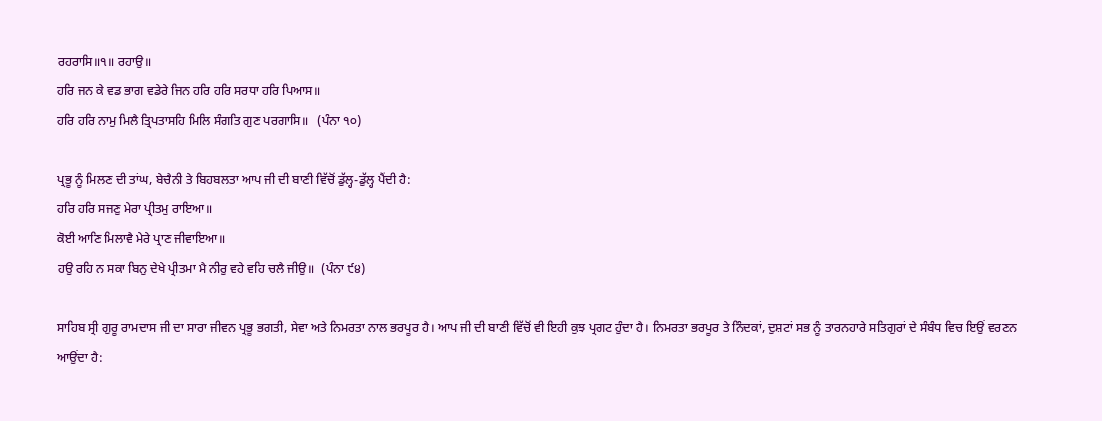ਰਹਰਾਸਿ॥੧॥ ਰਹਾਉ॥
ਹਰਿ ਜਨ ਕੇ ਵਡ ਭਾਗ ਵਡੇਰੇ ਜਿਨ ਹਰਿ ਹਰਿ ਸਰਧਾ ਹਰਿ ਪਿਆਸ॥
ਹਰਿ ਹਰਿ ਨਾਮੁ ਮਿਲੈ ਤ੍ਰਿਪਤਾਸਹਿ ਮਿਲਿ ਸੰਗਤਿ ਗੁਣ ਪਰਗਾਸਿ॥   (ਪੰਨਾ ੧੦)

ਪ੍ਰਭੂ ਨੂੰ ਮਿਲਣ ਦੀ ਤਾਂਘ, ਬੇਚੈਨੀ ਤੇ ਬਿਹਬਲਤਾ ਆਪ ਜੀ ਦੀ ਬਾਣੀ ਵਿੱਚੋਂ ਡੁੱਲ੍ਹ-ਡੁੱਲ੍ਹ ਪੈਂਦੀ ਹੈ:
ਹਰਿ ਹਰਿ ਸਜਣੁ ਮੇਰਾ ਪ੍ਰੀਤਮੁ ਰਾਇਆ॥
ਕੋਈ ਆਣਿ ਮਿਲਾਵੈ ਮੇਰੇ ਪ੍ਰਾਣ ਜੀਵਾਇਆ॥
ਹਉ ਰਹਿ ਨ ਸਕਾ ਬਿਨੁ ਦੇਖੇ ਪ੍ਰੀਤਮਾ ਮੈ ਨੀਰੁ ਵਹੇ ਵਹਿ ਚਲੈ ਜੀਉ॥  (ਪੰਨਾ ੯੪)

ਸਾਹਿਬ ਸ੍ਰੀ ਗੁਰੂ ਰਾਮਦਾਸ ਜੀ ਦਾ ਸਾਰਾ ਜੀਵਨ ਪ੍ਰਭੂ ਭਗਤੀ, ਸੇਵਾ ਅਤੇ ਨਿਮਰਤਾ ਨਾਲ ਭਰਪੂਰ ਹੈ। ਆਪ ਜੀ ਦੀ ਬਾਣੀ ਵਿੱਚੋਂ ਵੀ ਇਹੀ ਕੁਝ ਪ੍ਰਗਟ ਹੁੰਦਾ ਹੈ। ਨਿਮਰਤਾ ਭਰਪੂਰ ਤੇ ਨਿੰਦਕਾਂ, ਦੁਸ਼ਟਾਂ ਸਭ ਨੂੰ ਤਾਰਨਹਾਰੇ ਸਤਿਗੁਰਾਂ ਦੇ ਸੰਬੰਧ ਵਿਚ ਇਉਂ ਵਰਣਨ ਆਉਂਦਾ ਹੈ: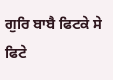ਗੁਰਿ ਬਾਬੈ ਫਿਟਕੇ ਸੇ ਫਿਟੇ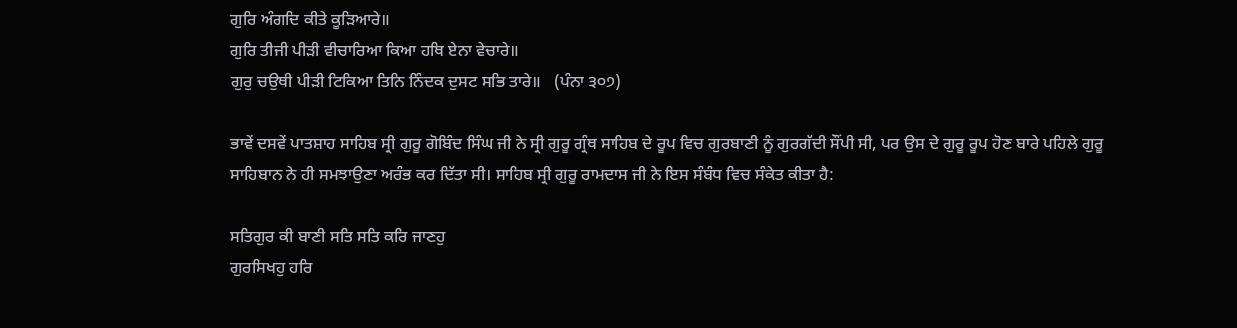ਗੁਰਿ ਅੰਗਦਿ ਕੀਤੇ ਕੂੜਿਆਰੇ॥
ਗੁਰਿ ਤੀਜੀ ਪੀੜੀ ਵੀਚਾਰਿਆ ਕਿਆ ਹਥਿ ਏਨਾ ਵੇਚਾਰੇ॥
ਗੁਰੁ ਚਉਥੀ ਪੀੜੀ ਟਿਕਿਆ ਤਿਨਿ ਨਿੰਦਕ ਦੁਸਟ ਸਭਿ ਤਾਰੇ॥   (ਪੰਨਾ ੩੦੭)

ਭਾਵੇਂ ਦਸਵੇਂ ਪਾਤਸ਼ਾਹ ਸਾਹਿਬ ਸ੍ਰੀ ਗੁਰੂ ਗੋਬਿੰਦ ਸਿੰਘ ਜੀ ਨੇ ਸ੍ਰੀ ਗੁਰੂ ਗ੍ਰੰਥ ਸਾਹਿਬ ਦੇ ਰੂਪ ਵਿਚ ਗੁਰਬਾਣੀ ਨੂੰ ਗੁਰਗੱਦੀ ਸੌਂਪੀ ਸੀ, ਪਰ ਉਸ ਦੇ ਗੁਰੂ ਰੂਪ ਹੋਣ ਬਾਰੇ ਪਹਿਲੇ ਗੁਰੂ ਸਾਹਿਬਾਨ ਨੇ ਹੀ ਸਮਝਾਉਣਾ ਅਰੰਭ ਕਰ ਦਿੱਤਾ ਸੀ। ਸਾਹਿਬ ਸ੍ਰੀ ਗੁਰੂ ਰਾਮਦਾਸ ਜੀ ਨੇ ਇਸ ਸੰਬੰਧ ਵਿਚ ਸੰਕੇਤ ਕੀਤਾ ਹੈ:

ਸਤਿਗੁਰ ਕੀ ਬਾਣੀ ਸਤਿ ਸਤਿ ਕਰਿ ਜਾਣਹੁ
ਗੁਰਸਿਖਹੁ ਹਰਿ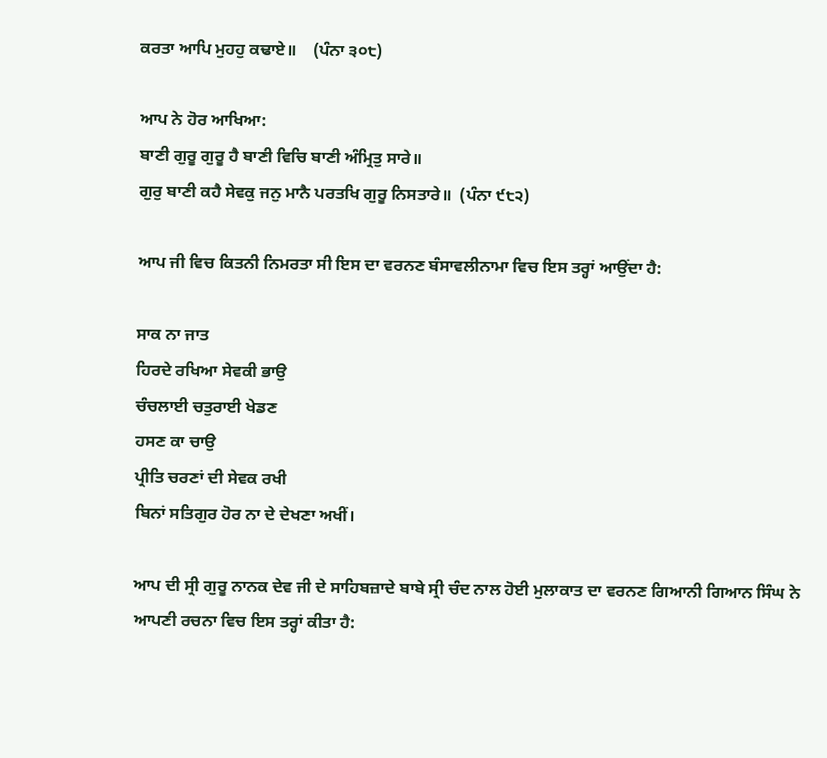ਕਰਤਾ ਆਪਿ ਮੁਹਹੁ ਕਢਾਏ॥    (ਪੰਨਾ ੩੦੮)

ਆਪ ਨੇ ਹੋਰ ਆਖਿਆ:
ਬਾਣੀ ਗੁਰੂ ਗੁਰੂ ਹੈ ਬਾਣੀ ਵਿਚਿ ਬਾਣੀ ਅੰਮ੍ਰਿਤੁ ਸਾਰੇ॥
ਗੁਰੁ ਬਾਣੀ ਕਹੈ ਸੇਵਕੁ ਜਨੁ ਮਾਨੈ ਪਰਤਖਿ ਗੁਰੂ ਨਿਸਤਾਰੇ॥  (ਪੰਨਾ ੯੮੨)

ਆਪ ਜੀ ਵਿਚ ਕਿਤਨੀ ਨਿਮਰਤਾ ਸੀ ਇਸ ਦਾ ਵਰਨਣ ਬੰਸਾਵਲੀਨਾਮਾ ਵਿਚ ਇਸ ਤਰ੍ਹਾਂ ਆਉਂਦਾ ਹੈ:

ਸਾਕ ਨਾ ਜਾਤ
ਹਿਰਦੇ ਰਖਿਆ ਸੇਵਕੀ ਭਾਉ
ਚੰਚਲਾਈ ਚਤੁਰਾਈ ਖੇਡਣ
ਹਸਣ ਕਾ ਚਾਉ
ਪ੍ਰੀਤਿ ਚਰਣਾਂ ਦੀ ਸੇਵਕ ਰਖੀ
ਬਿਨਾਂ ਸਤਿਗੁਰ ਹੋਰ ਨਾ ਦੇ ਦੇਖਣਾ ਅਖੀਂ।

ਆਪ ਦੀ ਸ੍ਰੀ ਗੁਰੂ ਨਾਨਕ ਦੇਵ ਜੀ ਦੇ ਸਾਹਿਬਜ਼ਾਦੇ ਬਾਬੇ ਸ੍ਰੀ ਚੰਦ ਨਾਲ ਹੋਈ ਮੁਲਾਕਾਤ ਦਾ ਵਰਨਣ ਗਿਆਨੀ ਗਿਆਨ ਸਿੰਘ ਨੇ ਆਪਣੀ ਰਚਨਾ ਵਿਚ ਇਸ ਤਰ੍ਹਾਂ ਕੀਤਾ ਹੈ: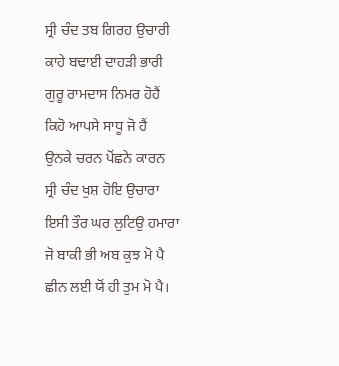ਸ੍ਰੀ ਚੰਦ ਤਬ ਗਿਰਹ ਉਚਾਰੀ
ਕਾਹੇ ਬਢਾਈ ਦਾਹੜੀ ਭਾਰੀ
ਗੁਰੂ ਰਾਮਦਾਸ ਨਿਮਰ ਹੋਹੈਂ
ਕਿਹੋ ਆਪਸੇ ਸਾਧੂ ਜੋ ਹੈਂ
ਉਨਕੇ ਚਰਨ ਪੋਂਛਨੇ ਕਾਰਨ
ਸ੍ਰੀ ਚੰਦ ਖੁਸ਼ ਹੋਇ ਉਚਾਰਾ
ਇਸੀ ਤੌਰ ਘਰ ਲੁਟਿਉ ਹਮਾਰਾ
ਜੋ ਬਾਕੀ ਭੀ ਅਬ ਕੁਝ ਮੋ ਪੈ
ਛੀਨ ਲਈ ਯੋਂ ਹੀ ਤੁਮ ਮੋ ਪੈ।